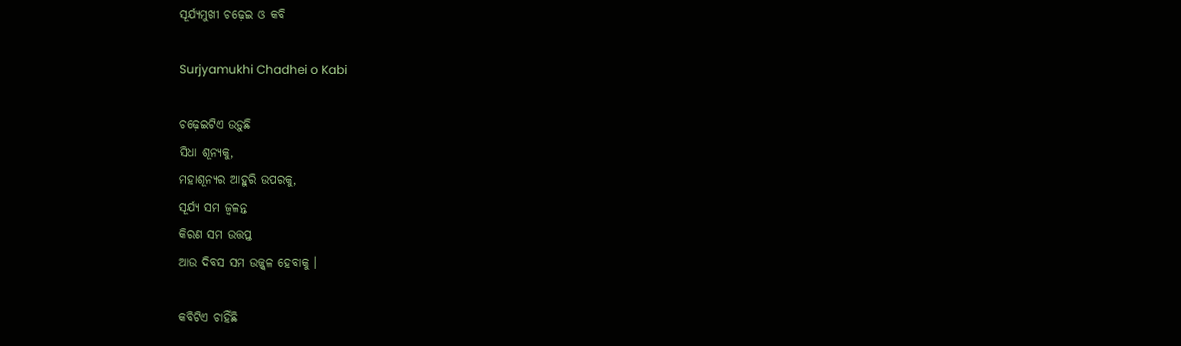ସୂର୍ଯ୍ୟମୁଖୀ ଚଢ଼େଇ ଓ କବି

Surjyamukhi Chadhei o Kabi

ଚଢ଼େଇଟିଏ ଉଡ଼ୁଛି
ସିଧା ଶୂନ୍ୟକୁ,
ମହାଶୂନ୍ୟର ଆହୁରି ଉପରକୁ,
ସୂର୍ଯ୍ୟ ସମ ଜ୍ୱଳନ୍ତ
କିରଣ ସମ ଉତ୍ତପ୍ତ
ଆଉ ଦିବସ ସମ ଉଜ୍ଜ୍ୱଳ ହେବାକୁ ।

କବିଟିଏ ଚାହିଁଛି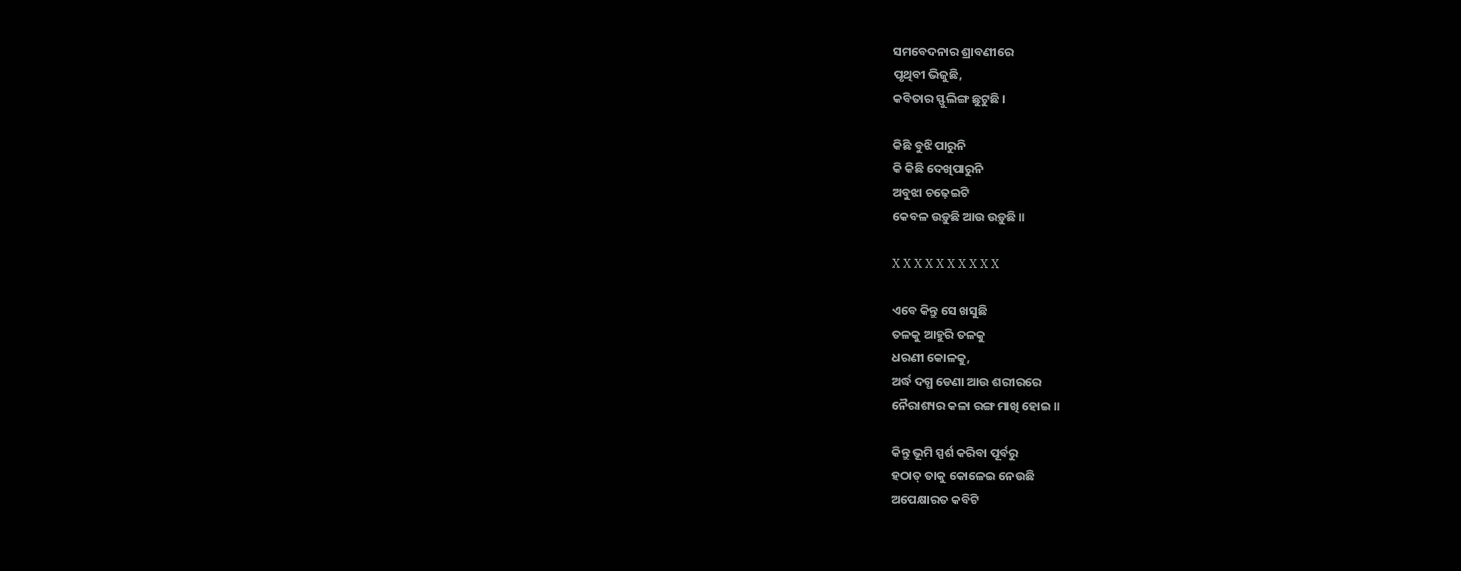ସମବେଦନାର ଶ୍ରାବଣୀରେ
ପୃଥିବୀ ଭିଜୁଛି,
କବିତାର ସ୍ଫୁଲିଙ୍ଗ ଛୁଟୁଛି ।

କିଛି ବୁଝି ପାରୁନି
କି କିଛି ଦେଖିପାରୁନି
ଅବୁଝା ଚଢ଼େଇଟି
କେବଳ ଉଡ଼ୁଛି ଆଉ ଉଡ଼ୁଛି ॥

X X X X X X X X X X

ଏବେ କିନ୍ତୁ ସେ ଖସୁଛି
ତଳକୁ ଆହୁରି ତଳକୁ
ଧରଣୀ କୋଳକୁ,
ଅର୍ଦ୍ଧ ଦଗ୍ଧ ଡେଣା ଆଉ ଶରୀରରେ
ନୈରାଶ୍ୟର କଳା ରଙ୍ଗ ମାଖି ହୋଇ ॥

କିନ୍ତୁ ଭୂମି ସ୍ପର୍ଶ କରିବା ପୂର୍ବରୁ
ହଠାତ୍ ତାକୁ କୋଳେଇ ନେଉଛି
ଅପେକ୍ଷାରତ କବିଟି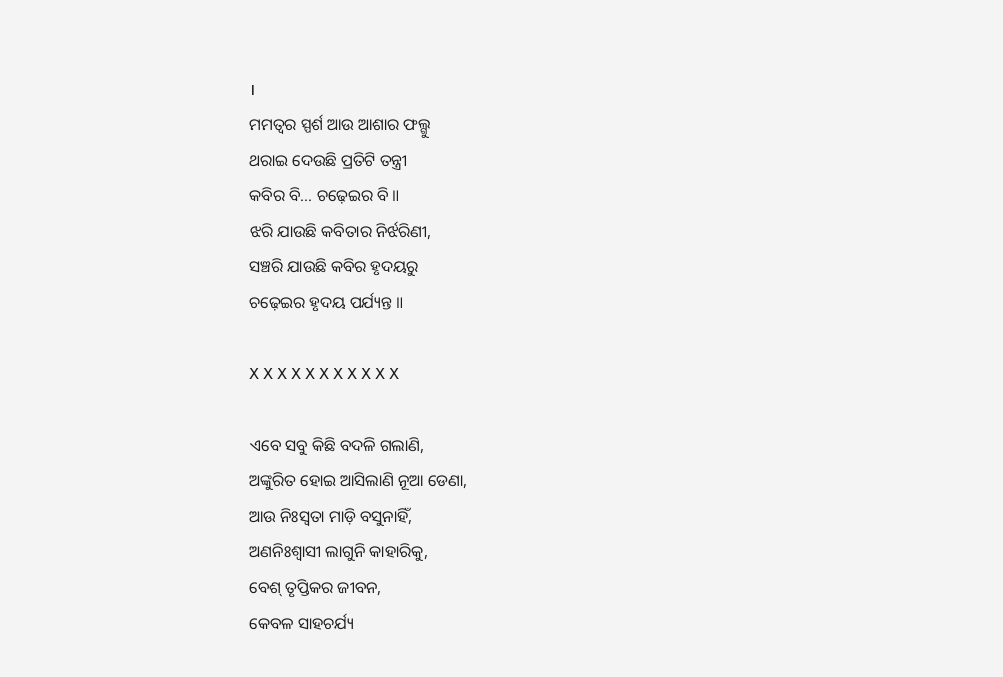।
ମମତ୍ୱର‌ ସ୍ପର୍ଶ ଆଉ ଆଶାର‌ ଫଲ୍ଗୁ
ଥରାଇ ଦେଉଛି ପ୍ରତିଟି ତନ୍ତ୍ରୀ
କବିର ବି… ଚଢ଼େଇର ବି ॥
ଝରି ଯାଉଛି କବିତାର ନିର୍ଝରିଣୀ,
ସଞ୍ଚରି ଯାଉଛି କବିର ହୃଦୟରୁ
ଚଢ଼େଇର ହୃଦୟ ପର୍ଯ୍ୟନ୍ତ ॥

X X X X X X X X X X X

ଏବେ ସବୁ କିଛି ବଦଳି ଗଲାଣି,
ଅଙ୍କୁରିତ ହୋଇ ଆସିଲାଣି ନୂଆ ଡେଣା,
ଆଉ ନିଃସ୍ୱତା ମାଡ଼ି ବସୁନାହିଁ,
ଅଣନିଃଶ୍ୱାସୀ ଲାଗୁନି କାହାରିକୁ,
ବେଶ୍ ତୃପ୍ତିକର ଜୀବନ,
କେବଳ ସାହଚର୍ଯ୍ୟ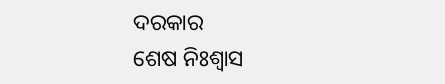ଦରକାର
ଶେଷ ନିଃଶ୍ୱାସ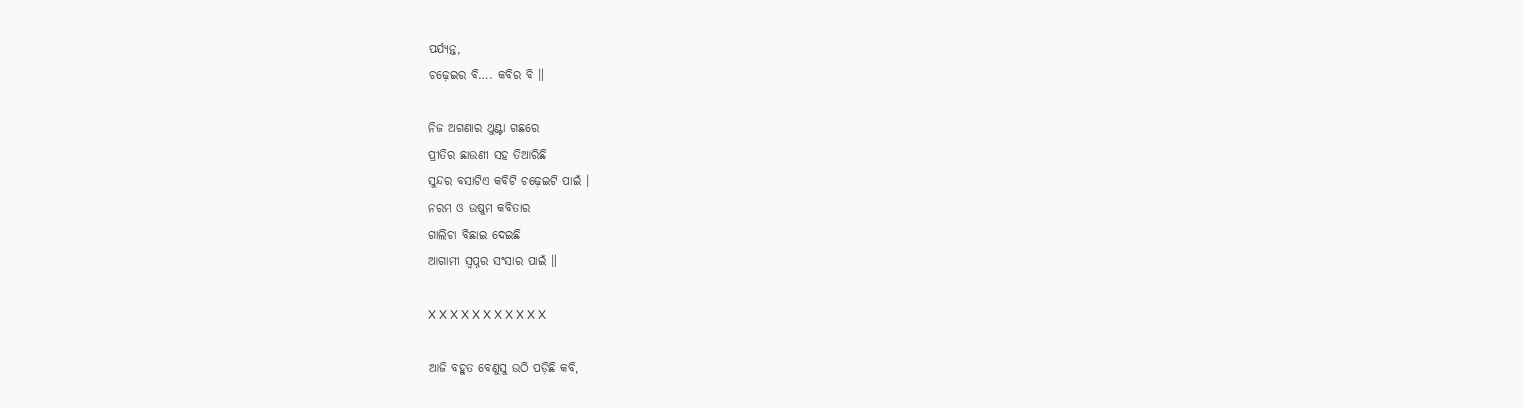ପର୍ଯ୍ୟନ୍ତ,
ଚଢ଼େଇର ବି…. କବିର ବି ॥

ନିଜ‌ ଅଗଣାର ଥୁଣ୍ଟା ଗଛରେ
ପ୍ରୀତିର ଛାଉଣୀ ସହ ତିଆରିଛି
ସୁନ୍ଦର ବସାଟିଏ କବିଟି ଚଢ଼େଇଟି ପାଇଁ ।
ନରମ ଓ ଉଷୁମ କବିତାର
ଗାଲିଚା ବିଛାଇ ଦେଇଛି
ଆଗାମୀ ସ୍ୱପ୍ନର ସଂସାର ପାଇଁ ॥

X X X X X X X X X X X

ଆଜି ବହୁତ ବେଣୁସୁ ଉଠି ପଡ଼ିଛି କବି,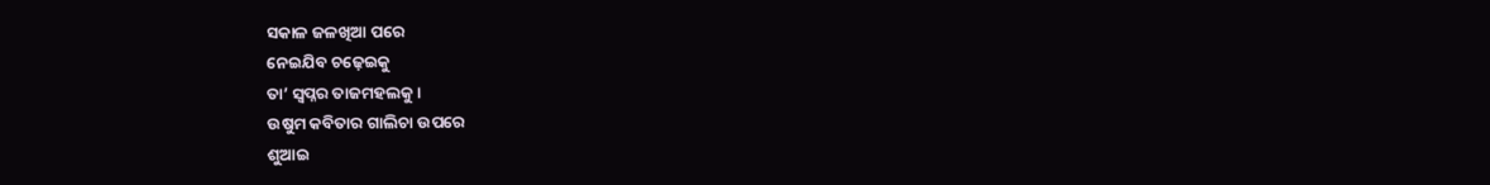ସକାଳ ଜଳଖିଆ ପରେ
ନେଇଯିବ ଚଢ଼େଇକୁ
ତା’ ସ୍ୱପ୍ନର ତାଜମହଲକୁ ।
ଉଷୁମ କବିତାର ଗାଲିଚା ଉପରେ
ଶୁଆଇ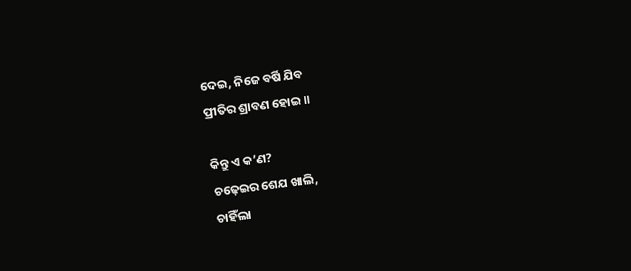ଦେଇ, ନିଜେ ବର୍ଷି ଯିବ
ପ୍ରୀତିର ଶ୍ରାବଣ ହୋଇ ॥

କିନ୍ତୁ ଏ କ’ଣ?
ଚଢ଼େଇର ଶେଯ ଖାଲି,
ଚାହିଁଲା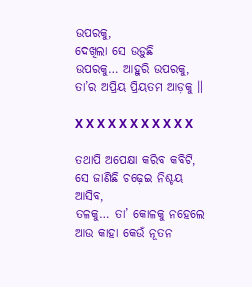ଉପରକୁ,
ଦେଖିଲା ସେ ଉଡ଼ୁଛି
ଉପରକୁ… ଆହୁରି ଉପରକୁ,
ତା’ର ଅପ୍ରିୟ ପ୍ରିୟତମ ଆଡ଼କୁ ॥

X X X X X X X X X X X

ତଥାପି ଅପେକ୍ଷା କରିବ କବିଟି,
ସେ ଜାଣିଛି ଚଢ଼େଇ ନିଶ୍ଚୟ ଆସିବ,
ତଳକୁ… ତା’ କୋଳକୁ ନହେଲେ
ଆଉ କାହା କେଉଁ ନୂତନ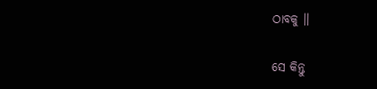ଠାବକୁ ॥

ସେ କିନ୍ତୁ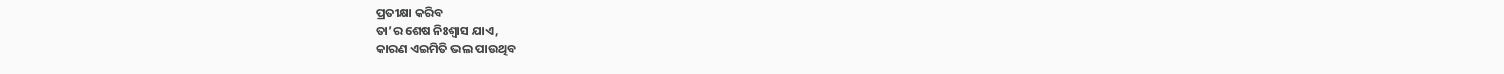ପ୍ରତୀକ୍ଷା କରିବ
ତା’ର ଶେଷ ନିଃଶ୍ୱାସ ଯାଏ,
କାରଣ ଏଇମିତି ଭଲ ପାଉଥିବ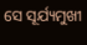ସେ ସୂର୍ଯ୍ୟମୁଖୀ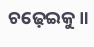ଚଢ଼େଇକୁ ॥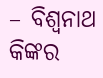– ବିଶ୍ୱନାଥ କିଙ୍କର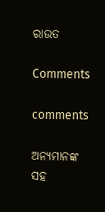ରାଉତ

Comments

comments

ଅନ୍ୟମାନଙ୍କ ସହ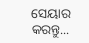ସେୟାର କରନ୍ତୁ...